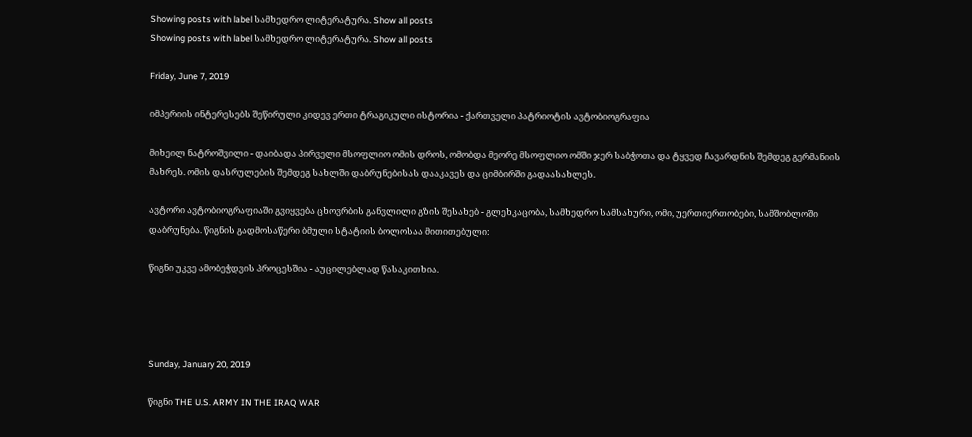Showing posts with label სამხედრო ლიტერატურა. Show all posts
Showing posts with label სამხედრო ლიტერატურა. Show all posts

Friday, June 7, 2019

იმპერიის ინტერესებს შეწირული კიდევ ერთი ტრაგიკული ისტორია - ქართველი პატრიოტის ავტობიოგრაფია

მიხეილ ნატროშვილი - დაიბადა პირველი მსოფლიო ომის დროს, ომობდა მეორე მსოფლიო ომში ჯერ საბჭოთა და ტყვედ ჩავარდნის შემდეგ გერმანიის მახრეს. ომის დასრულების შემდეგ სახლში დაბრუნებისას დააკავეს და ციმბირში გადაასახლეს.

ავტორი ავტობიოგრაფიაში გვიყვება ცხოვრბის განვლილი გზის შესახებ - გლეხკაცობა, სამხედრო სამსახური, ომი, უერთიერთობები, სამშობლოში დაბრუნება. წიგნის გადმოსაწერი ბმული სტატიის ბოლოსაა მითითებული:

წიგნი უკვე ამობეჭდვის პროცესშია - აუცილებლად წასაკითხია.




Sunday, January 20, 2019

წიგნი THE U.S. ARMY IN THE IRAQ WAR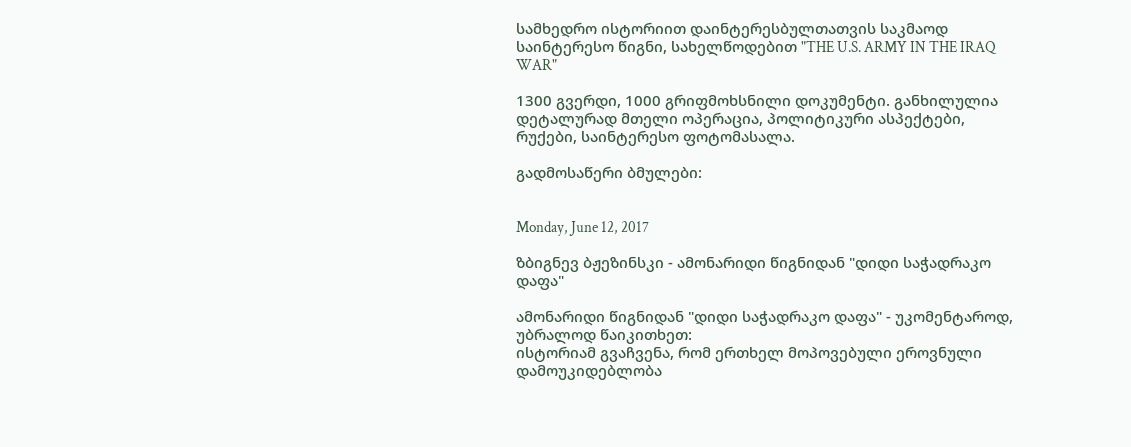სამხედრო ისტორიით დაინტერესბულთათვის საკმაოდ საინტერესო წიგნი, სახელწოდებით "THE U.S. ARMY IN THE IRAQ WAR"

1300 გვერდი, 1000 გრიფმოხსნილი დოკუმენტი. განხილულია დეტალურად მთელი ოპერაცია, პოლიტიკური ასპექტები, რუქები, საინტერესო ფოტომასალა.

გადმოსაწერი ბმულები:


Monday, June 12, 2017

ზბიგნევ ბჟეზინსკი - ამონარიდი წიგნიდან "დიდი საჭადრაკო დაფა"

ამონარიდი წიგნიდან "დიდი საჭადრაკო დაფა" - უკომენტაროდ, უბრალოდ წაიკითხეთ:
ისტორიამ გვაჩვენა, რომ ერთხელ მოპოვებული ეროვნული დამოუკიდებლობა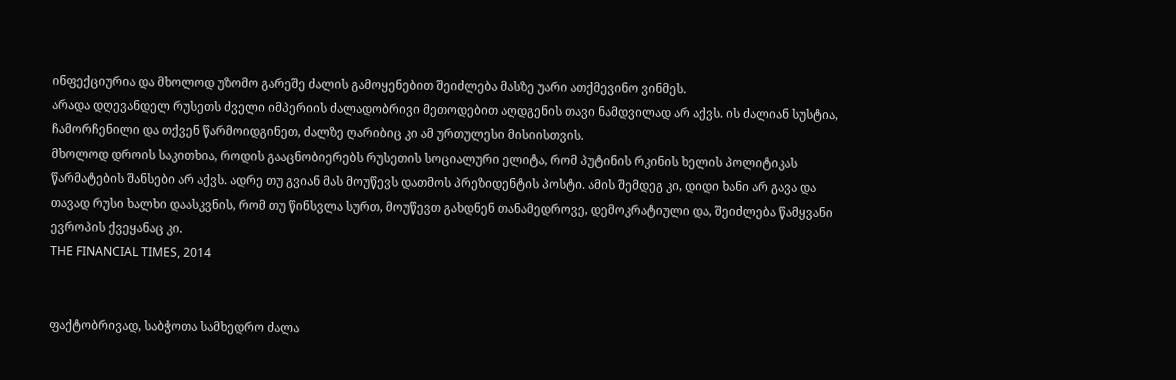ინფექციურია და მხოლოდ უზომო გარეშე ძალის გამოყენებით შეიძლება მასზე უარი ათქმევინო ვინმეს.
არადა დღევანდელ რუსეთს ძველი იმპერიის ძალადობრივი მეთოდებით აღდგენის თავი ნამდვილად არ აქვს. ის ძალიან სუსტია, ჩამორჩენილი და თქვენ წარმოიდგინეთ, ძალზე ღარიბიც კი ამ ურთულესი მისიისთვის.
მხოლოდ დროის საკითხია, როდის გააცნობიერებს რუსეთის სოციალური ელიტა, რომ პუტინის რკინის ხელის პოლიტიკას წარმატების შანსები არ აქვს. ადრე თუ გვიან მას მოუწევს დათმოს პრეზიდენტის პოსტი. ამის შემდეგ კი, დიდი ხანი არ გავა და თავად რუსი ხალხი დაასკვნის, რომ თუ წინსვლა სურთ, მოუწევთ გახდნენ თანამედროვე, დემოკრატიული და, შეიძლება წამყვანი ევროპის ქვეყანაც კი.
THE FINANCIAL TIMES, 2014


ფაქტობრივად, საბჭოთა სამხედრო ძალა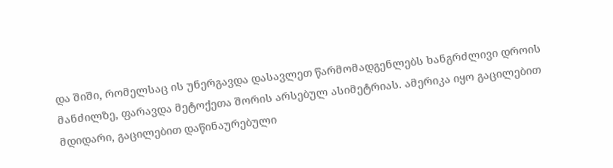და შიში, რომელსაც ის უნერგავდა დასავლეთ წარმომადგენლებს ხანგრძლივი დროის მანძილზე, ფარავდა მეტოქეთა შორის არსებულ ასიმეტრიას. ამერიკა იყო გაცილებით მდიდარი, გაცილებით დაწინაურებული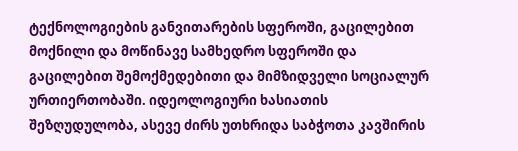ტექნოლოგიების განვითარების სფეროში, გაცილებით მოქნილი და მოწინავე სამხედრო სფეროში და გაცილებით შემოქმედებითი და მიმზიდველი სოციალურ ურთიერთობაში. იდეოლოგიური ხასიათის შეზღუდულობა, ასევე ძირს უთხრიდა საბჭოთა კავშირის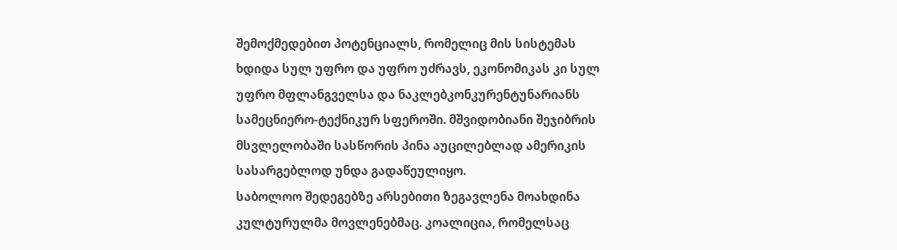შემოქმედებით პოტენციალს, რომელიც მის სისტემას ხდიდა სულ უფრო და უფრო უძრავს, ეკონომიკას კი სულ უფრო მფლანგველსა და ნაკლებკონკურენტუნარიანს სამეცნიერო-ტექნიკურ სფეროში. მშვიდობიანი შეჯიბრის მსვლელობაში სასწორის პინა აუცილებლად ამერიკის სასარგებლოდ უნდა გადაწეულიყო.
საბოლოო შედეგებზე არსებითი ზეგავლენა მოახდინა კულტურულმა მოვლენებმაც. კოალიცია, რომელსაც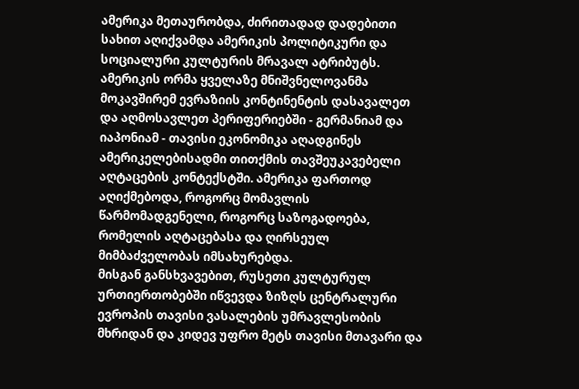ამერიკა მეთაურობდა, ძირითადად დადებითი სახით აღიქვამდა ამერიკის პოლიტიკური და სოციალური კულტურის მრავალ ატრიბუტს. ამერიკის ორმა ყველაზე მნიშვნელოვანმა მოკავშირემ ევრაზიის კონტინენტის დასავალეთ და აღმოსავლეთ პერიფერიებში - გერმანიამ და იაპონიამ - თავისი ეკონომიკა აღადგინეს ამერიკელებისადმი თითქმის თავშეუკავებელი აღტაცების კონტექსტში. ამერიკა ფართოდ აღიქმებოდა, როგორც მომავლის წარმომადგენელი, როგორც საზოგადოება, რომელის აღტაცებასა და ღირსეულ მიმბაძველობას იმსახურებდა.
მისგან განსხვავებით, რუსეთი კულტურულ ურთიერთობებში იწვევდა ზიზღს ცენტრალური ევროპის თავისი ვასალების უმრავლესობის მხრიდან და კიდევ უფრო მეტს თავისი მთავარი და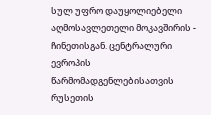სულ უფრო დაუყოლიებელი აღმოსავლეთელი მოკავშირის - ჩინეთისგან. ცენტრალური ევროპის წარმომადგენლებისათვის რუსეთის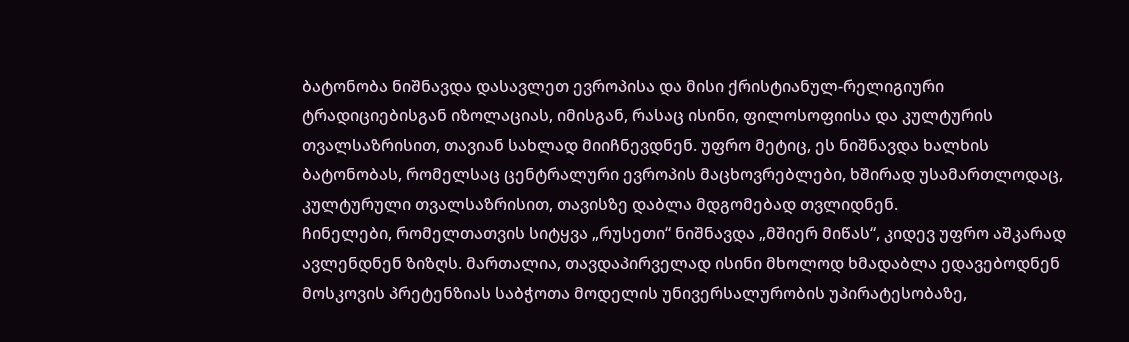ბატონობა ნიშნავდა დასავლეთ ევროპისა და მისი ქრისტიანულ-რელიგიური ტრადიციებისგან იზოლაციას, იმისგან, რასაც ისინი, ფილოსოფიისა და კულტურის თვალსაზრისით, თავიან სახლად მიიჩნევდნენ. უფრო მეტიც, ეს ნიშნავდა ხალხის ბატონობას, რომელსაც ცენტრალური ევროპის მაცხოვრებლები, ხშირად უსამართლოდაც, კულტურული თვალსაზრისით, თავისზე დაბლა მდგომებად თვლიდნენ.
ჩინელები, რომელთათვის სიტყვა „რუსეთი“ ნიშნავდა „მშიერ მიწას“, კიდევ უფრო აშკარად ავლენდნენ ზიზღს. მართალია, თავდაპირველად ისინი მხოლოდ ხმადაბლა ედავებოდნენ მოსკოვის პრეტენზიას საბჭოთა მოდელის უნივერსალურობის უპირატესობაზე,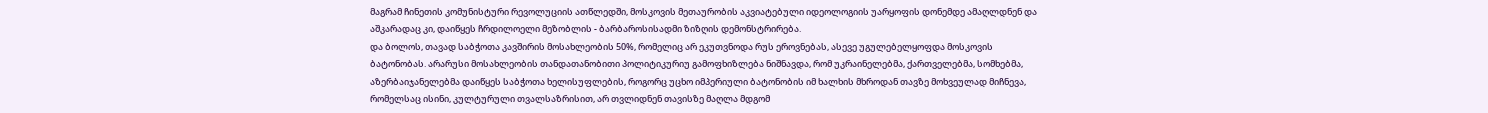მაგრამ ჩინეთის კომუნისტური რევოლუციის ათწლედში, მოსკოვის მეთაურობის აკვიატებული იდეოლოგიის უარყოფის დონემდე ამაღლდნენ და აშკარადაც კი, დაიწყეს ჩრდილოელი მეზობლის - ბარბაროსისადმი ზიზღის დემონსტრირება.
და ბოლოს, თავად საბჭოთა კავშირის მოსახლეობის 50%, რომელიც არ ეკუთვნოდა რუს ეროვნებას, ასევე უგულებელყოფდა მოსკოვის ბატონობას. არარუსი მოსახლეობის თანდათანობითი პოლიტიკურიუ გამოფხიზლება ნიშნავდა, რომ უკრაინელებმა, ქართველებმა, სომხებმა, აზერბაიჯანელებმა დაიწყეს საბჭოთა ხელისუფლების, როგორც უცხო იმპერიული ბატონობის იმ ხალხის მხროდან თავზე მოხვეულად მიჩნევა, რომელსაც ისინი, კულტურული თვალსაზრისით, არ თვლიდნენ თავისზე მაღლა მდგომ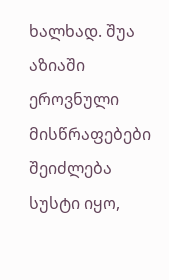ხალხად. შუა აზიაში ეროვნული მისწრაფებები შეიძლება სუსტი იყო,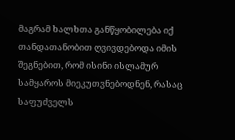მაგრამ ხალხთა განწყობილება იქ თანდათანობით ღვივდებოდა იმის შეგნებით, რომ ისინი ისლამურ სამყაროს მიეკუთვნებოდნენ, რასაც საფუძველს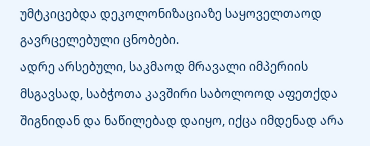უმტკიცებდა დეკოლონიზაციაზე საყოველთაოდ გავრცელებული ცნობები.
ადრე არსებული, საკმაოდ მრავალი იმპერიის მსგავსად, საბჭოთა კავშირი საბოლოოდ აფეთქდა შიგნიდან და ნაწილებად დაიყო, იქცა იმდენად არა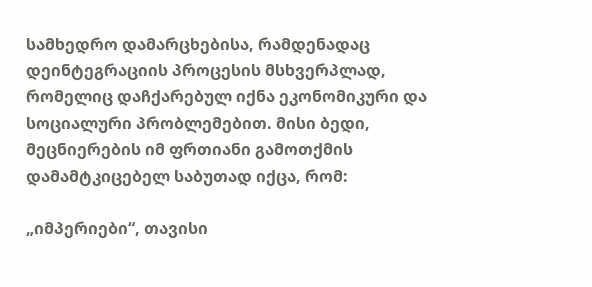სამხედრო დამარცხებისა, რამდენადაც დეინტეგრაციის პროცესის მსხვერპლად, რომელიც დაჩქარებულ იქნა ეკონომიკური და სოციალური პრობლემებით. მისი ბედი, მეცნიერების იმ ფრთიანი გამოთქმის დამამტკიცებელ საბუთად იქცა, რომ:

„იმპერიები“, თავისი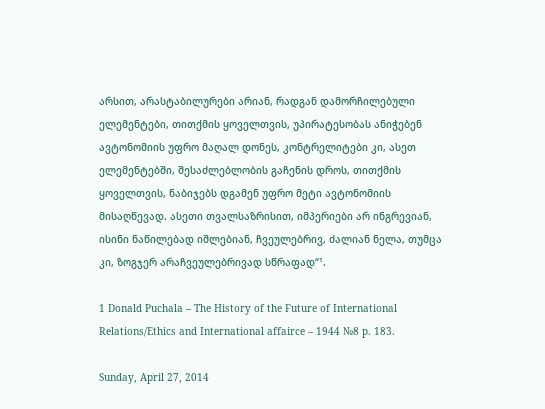არსით, არასტაბილურები არიან, რადგან დამორჩილებული ელემენტები, თითქმის ყოველთვის, უპირატესობას ანიჭებენ ავტონომიის უფრო მაღალ დონეს, კონტრელიტები კი, ასეთ ელემენტებში, შესაძლებლობის გაჩენის დროს, თითქმის ყოველთვის, ნაბიჯებს დგამენ უფრო მეტი ავტონომიის მისაღწევად. ასეთი თვალსაზრისით, იმპერიები არ ინგრევიან, ისინი ნაწილებად იშლებიან, ჩვეულებრივ, ძალიან ნელა, თუმცა კი, ზოგჯერ არაჩვეულებრივად სწრაფად“¹.

1 Donald Puchala – The History of the Future of International Relations/Ethics and International affairce – 1944 №8 p. 183.

Sunday, April 27, 2014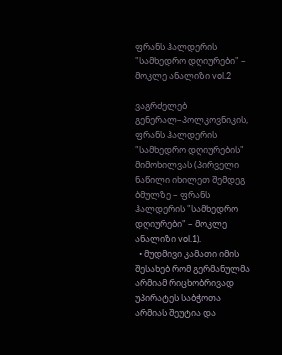ფრანს ჰალდერის "სამხედრო დღიურები" – მოკლე ანალიზი vol.2

ვაგრძელებ გენერალ–პოლკოვნიკის, ფრანს ჰალდერის "სამხედრო დღიურების" მიმოხილვას (პირველი ნაწილი იხილეთ შემდეგ ბმულზე – ფრანს ჰალდერის "სამხედრო დღიურები" – მოკლე ანალიზი vol.1).
  • მუდმივი კამათი იმის შესახებ რომ გერმანულმა არმიამ რიცხობრივად უპირატეს საბჭოთა არმიას შეუტია და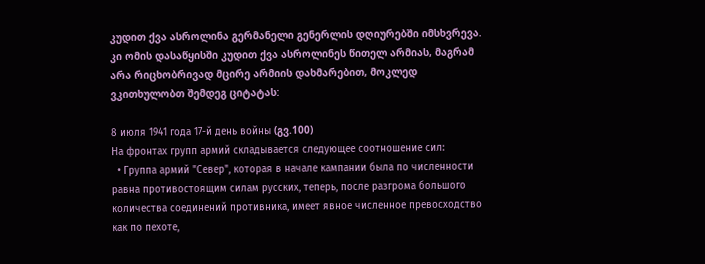კუდით ქვა ასროლინა გერმანელი გენერლის დღიურებში იმსხვრევა. კი ომის დასაწყისში კუდით ქვა ასროლინეს წითელ არმიას, მაგრამ არა რიცხობრივად მცირე არმიის დახმარებით, მოკლედ ვკითხულობთ შემდეგ ციტატას:

8 июля 1941 года 17-й день войны (გვ.100)
На фронтах групп армий складывается следующее соотношение сил:
  • Группа армий "Север", которая в начале кампании была по численности равна противостоящим силам русских, теперь, после разгрома большого количества соединений противника, имеет явное численное превосходство как по пехоте,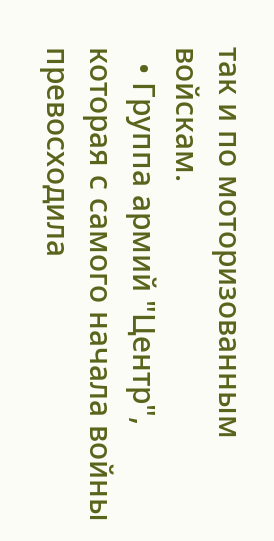так и по моторизованным войскам.
  • Группа армий "Центр", которая с самого начала войны превосходила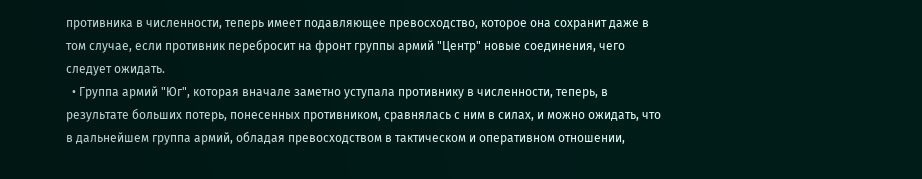противника в численности, теперь имеет подавляющее превосходство, которое она сохранит даже в том случае, если противник перебросит на фронт группы армий "Центр" новые соединения, чего следует ожидать.
  • Группа армий "Юг", которая вначале заметно уступала противнику в численности, теперь, в результате больших потерь, понесенных противником, сравнялась с ним в силах, и можно ожидать, что в дальнейшем группа армий, обладая превосходством в тактическом и оперативном отношении,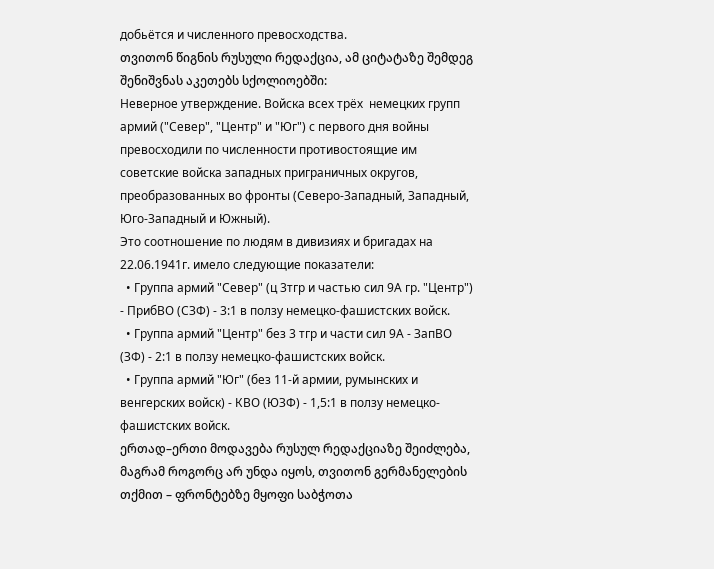добьётся и численного превосходства.
თვითონ წიგნის რუსული რედაქცია, ამ ციტატაზე შემდეგ შენიშვნას აკეთებს სქოლიოებში:
Неверное утверждение. Войска всех трёх  немецких групп армий ("Север", "Центр" и "Юг") с первого дня войны превосходили по численности противостоящие им советские войска западных приграничных округов, преобразованных во фронты (Северо-Западный, Западный, Юго-Западный и Южный).
Это соотношение по людям в дивизиях и бригадах на 22.06.1941г. имело следующие показатели:
  • Группа армий "Север" (ц 3тгр и частью сил 9А гр. "Центр") - ПрибВО (СЗФ) - 3:1 в ползу немецко-фашистских войск.
  • Группа армий "Центр" без 3 тгр и части сил 9А - ЗапВО (ЗФ) - 2:1 в ползу немецко-фашистских войск.
  • Группа армий "Юг" (без 11-й армии, румынских и венгерских войск) - КВО (ЮЗФ) - 1,5:1 в ползу немецко-фашистских войск.
ერთად–ერთი მოდავება რუსულ რედაქციაზე შეიძლება, მაგრამ როგორც არ უნდა იყოს, თვითონ გერმანელების თქმით – ფრონტებზე მყოფი საბჭოთა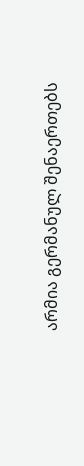არმია გერმანულ შენაერთებს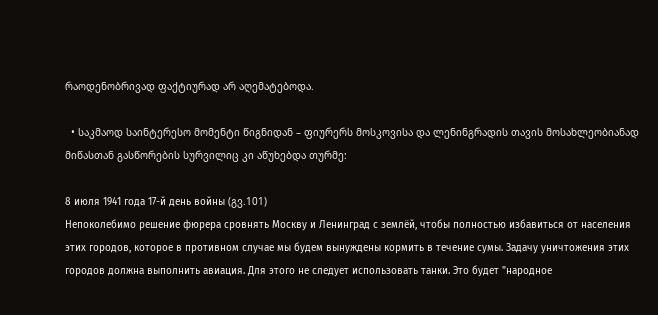რაოდენობრივად ფაქტიურად არ აღემატებოდა.

  • საკმაოდ საინტერესო მომენტი წიგნიდან – ფიურერს მოსკოვისა და ლენინგრადის თავის მოსახლეობიანად მიწასთან გასწორების სურვილიც კი აწუხებდა თურმე:

8 июля 1941 года 17-й день войны (გვ.101)
Непоколебимо решение фюрера сровнять Москву и Ленинград с землёй, чтобы полностью избавиться от населения этих городов, которое в противном случае мы будем вынуждены кормить в течение сумы. Задачу уничтожения этих городов должна выполнить авиация. Для этого не следует использовать танки. Это будет "народное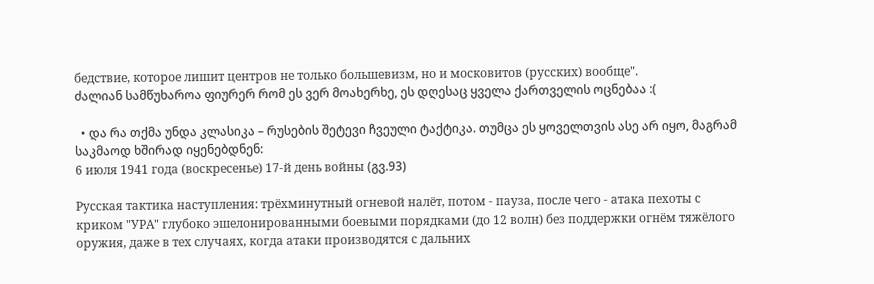бедствие, которое лишит центров не только большевизм, но и московитов (русских) вообще".
ძალიან სამწუხაროა ფიურერ რომ ეს ვერ მოახერხე, ეს დღესაც ყველა ქართველის ოცნებაა :(

  • და რა თქმა უნდა კლასიკა – რუსების შეტევი ჩვეული ტაქტიკა. თუმცა ეს ყოველთვის ასე არ იყო, მაგრამ საკმაოდ ხშირად იყენებდნენ:
6 июля 1941 года (воскресенье) 17-й день войны (გვ.93)

Русская тактика наступления: трёхминутный огневой налёт, потом - пауза, после чего - атака пехоты с криком "УРА" глубоко эшелонированными боевыми порядками (до 12 волн) без поддержки огнём тяжёлого оружия, даже в тех случаях, когда атаки производятся с дальних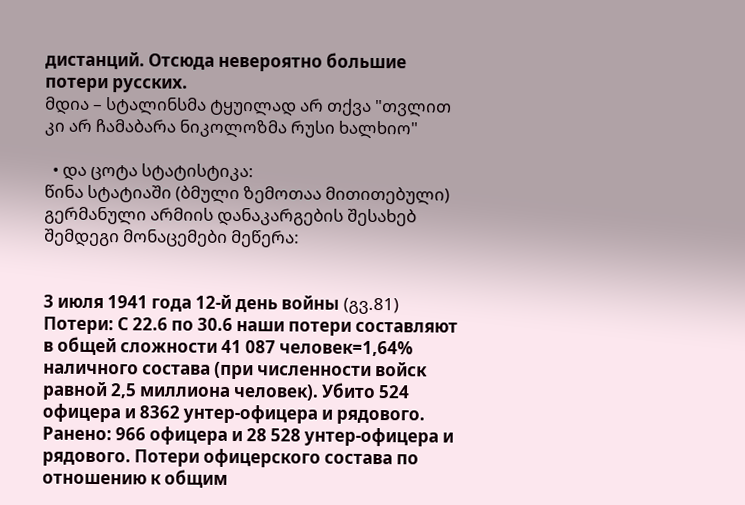дистанций. Отсюда невероятно большие потери русских.
მდია – სტალინსმა ტყუილად არ თქვა "თვლით კი არ ჩამაბარა ნიკოლოზმა რუსი ხალხიო"

  • და ცოტა სტატისტიკა:
წინა სტატიაში (ბმული ზემოთაა მითითებული) გერმანული არმიის დანაკარგების შესახებ შემდეგი მონაცემები მეწერა:


3 июля 1941 года 12-й день войны (გვ.81)
Потери: С 22.6 по 30.6 наши потери составляют в общей сложности 41 087 человек=1,64% наличного состава (при численности войск равной 2,5 миллиона человек). Убито 524 офицера и 8362 унтер-офицера и рядового. Ранено: 966 офицера и 28 528 унтер-офицера и рядового. Потери офицерского состава по отношению к общим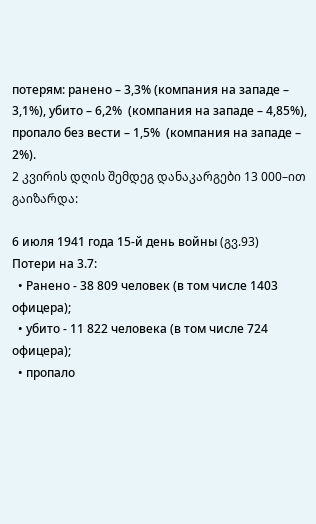потерям: ранено – 3,3% (компания на западе – 3,1%), убито – 6,2%  (компания на западе – 4,85%), пропало без вести – 1,5%  (компания на западе – 2%).
2 კვირის დღის შემდეგ დანაკარგები 13 000–ით გაიზარდა:

6 июля 1941 года 15-й день войны (გვ.93)
Потери на 3.7:
  • Ранено - 38 809 человек (в том числе 1403 офицера);
  • убито - 11 822 человека (в том числе 724 офицера);
  • пропало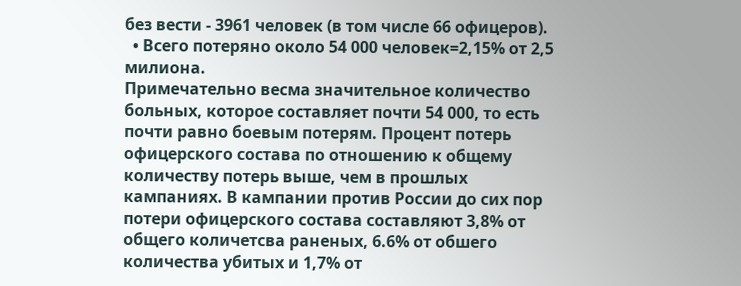без вести - 3961 человек (в том числе 66 офицеров).
  • Всего потеряно около 54 000 человек=2,15% от 2,5 милиона.
Примечательно весма значительное количество больных, которое составляет почти 54 000, то есть почти равно боевым потерям. Процент потерь офицерского состава по отношению к общему количеству потерь выше, чем в прошлых кампаниях. В кампании против России до сих пор потери офицерского состава составляют 3,8% от общего количетсва раненых, 6.6% от обшего количества убитых и 1,7% от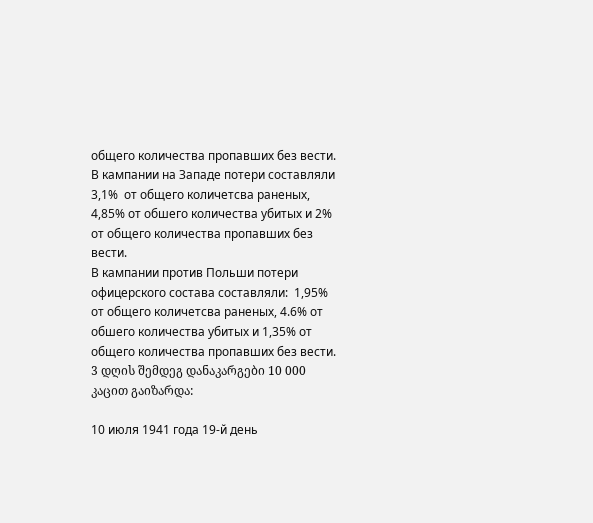общего количества пропавших без вести.
В кампании на Западе потери составляли 3,1%  от общего количетсва раненых, 4,85% от обшего количества убитых и 2% от общего количества пропавших без вести.
В кампании против Польши потери офицерского состава составляли:  1,95% от общего количетсва раненых, 4.6% от обшего количества убитых и 1,35% от общего количества пропавших без вести.
3 დღის შემდეგ დანაკარგები 10 000 კაცით გაიზარდა:

10 июля 1941 года 19-й день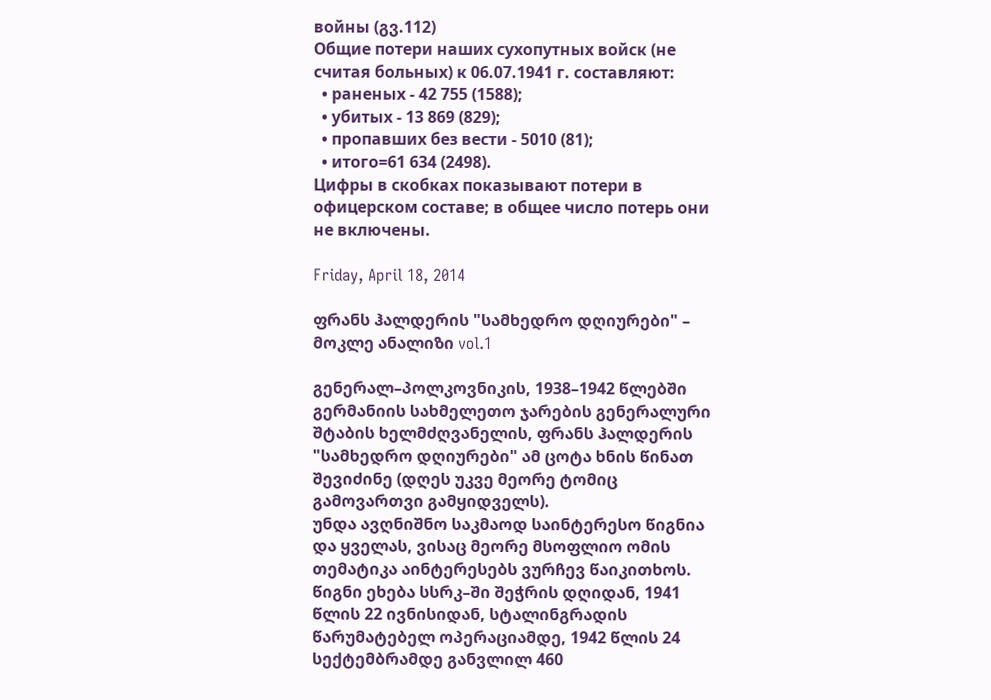войны (გვ.112)
Общие потери наших сухопутных войск (не считая больных) к 06.07.1941 г. составляют:
  • раненых - 42 755 (1588);
  • убитых - 13 869 (829);
  • пропавших без вести - 5010 (81);
  • итого=61 634 (2498).
Цифры в скобках показывают потери в офицерском составе; в общее число потерь они не включены.

Friday, April 18, 2014

ფრანს ჰალდერის "სამხედრო დღიურები" – მოკლე ანალიზი vol.1

გენერალ–პოლკოვნიკის, 1938–1942 წლებში გერმანიის სახმელეთო ჯარების გენერალური შტაბის ხელმძღვანელის, ფრანს ჰალდერის "სამხედრო დღიურები" ამ ცოტა ხნის წინათ შევიძინე (დღეს უკვე მეორე ტომიც გამოვართვი გამყიდველს).
უნდა ავღნიშნო საკმაოდ საინტერესო წიგნია და ყველას, ვისაც მეორე მსოფლიო ომის თემატიკა აინტერესებს ვურჩევ წაიკითხოს. წიგნი ეხება სსრკ–ში შეჭრის დღიდან, 1941 წლის 22 ივნისიდან, სტალინგრადის წარუმატებელ ოპერაციამდე, 1942 წლის 24 სექტემბრამდე განვლილ 460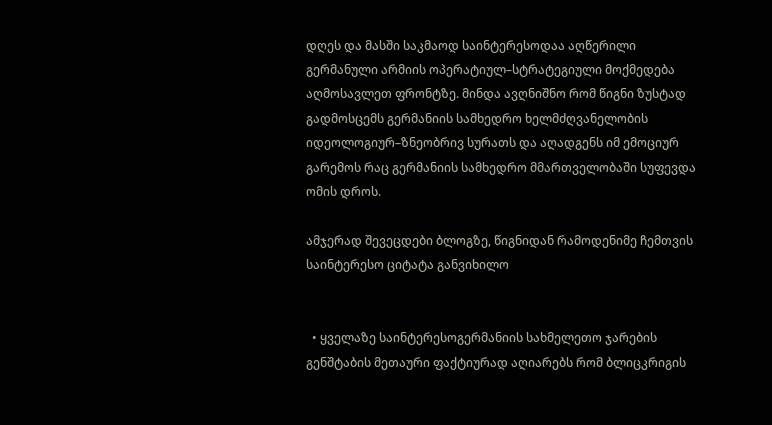დღეს და მასში საკმაოდ საინტერესოდაა აღწერილი გერმანული არმიის ოპერატიულ–სტრატეგიული მოქმედება აღმოსავლეთ ფრონტზე. მინდა ავღნიშნო რომ წიგნი ზუსტად გადმოსცემს გერმანიის სამხედრო ხელმძღვანელობის იდეოლოგიურ–ზნეობრივ სურათს და აღადგენს იმ ემოციურ გარემოს რაც გერმანიის სამხედრო მმართველობაში სუფევდა ომის დროს.

ამჯერად შევეცდები ბლოგზე, წიგნიდან რამოდენიმე ჩემთვის საინტერესო ციტატა განვიხილო


  • ყველაზე საინტერესოგერმანიის სახმელეთო ჯარების გენშტაბის მეთაური ფაქტიურად აღიარებს რომ ბლიცკრიგის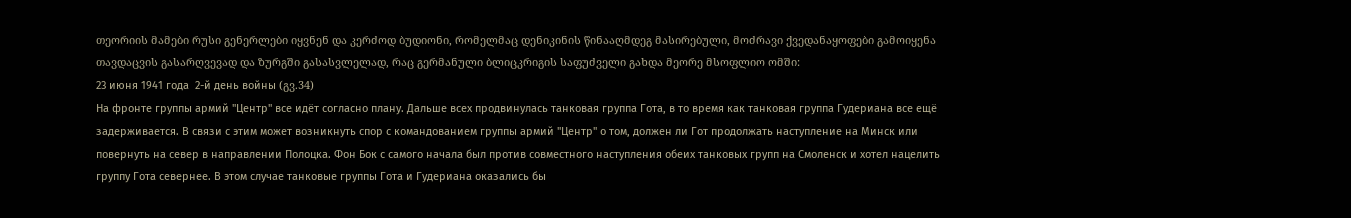თეორიის მამები რუსი გენერლები იყვნენ და კერძოდ ბუდიონი, რომელმაც დენიკინის წინააღმდეგ მასირებული, მოძრავი ქვედანაყოფები გამოიყენა თავდაცვის გასარღვევად და ზურგში გასასვლელად, რაც გერმანული ბლიცკრიგის საფუძველი გახდა მეორე მსოფლიო ომში:
23 июня 1941 года  2-й день войны (გვ.34)
На фронте группы армий "Центр" все идёт согласно плану. Дальше всех продвинулась танковая группа Гота, в то время как танковая группа Гудериана все ещё задерживается. В связи с этим может возникнуть спор с командованием группы армий "Центр" о том, должен ли Гот продолжать наступление на Минск или повернуть на север в направлении Полоцка. Фон Бок с самого начала был против совместного наступления обеих танковых групп на Смоленск и хотел нацелить группу Гота севернее. В этом случае танковые группы Гота и Гудериана оказались бы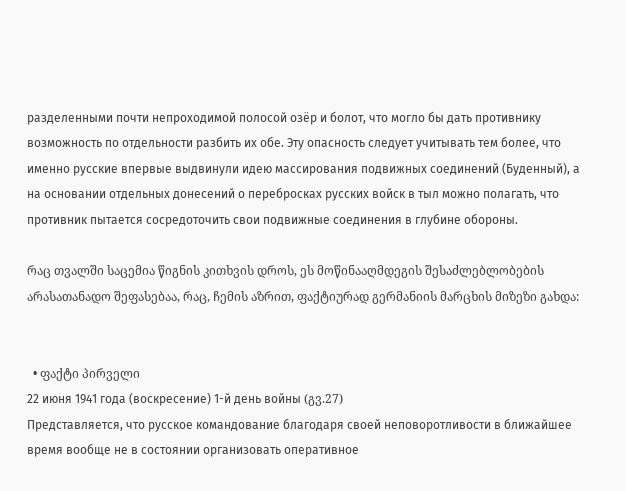разделенными почти непроходимой полосой озёр и болот, что могло бы дать противнику возможность по отдельности разбить их обе. Эту опасность следует учитывать тем более, что именно русские впервые выдвинули идею массирования подвижных соединений (Буденный), а на основании отдельных донесений о перебросках русских войск в тыл можно полагать, что противник пытается сосредоточить свои подвижные соединения в глубине обороны.

რაც თვალში საცემია წიგნის კითხვის დროს, ეს მოწინააღმდეგის შესაძლებლობების არასათანადო შეფასებაა, რაც, ჩემის აზრით, ფაქტიურად გერმანიის მარცხის მიზეზი გახდა:


  • ფაქტი პირველი
22 июня 1941 года (воскресение) 1-й день войны (გვ.27)
Представляется, что русское командование благодаря своей неповоротливости в ближайшее время вообще не в состоянии организовать оперативное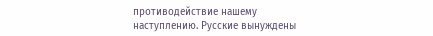противодействие нашему наступлению. Русские вынуждены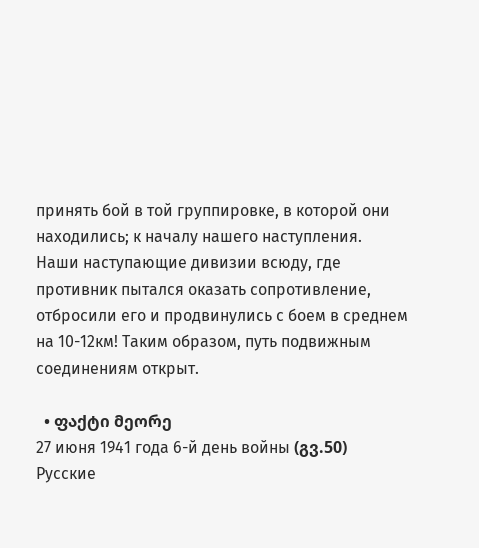принять бой в той группировке, в которой они находились; к началу нашего наступления.
Наши наступающие дивизии всюду, где противник пытался оказать сопротивление, отбросили его и продвинулись с боем в среднем на 10-12км! Таким образом, путь подвижным соединениям открыт.

  • ფაქტი მეორე
27 июня 1941 года 6-й день войны (გვ.50)
Русские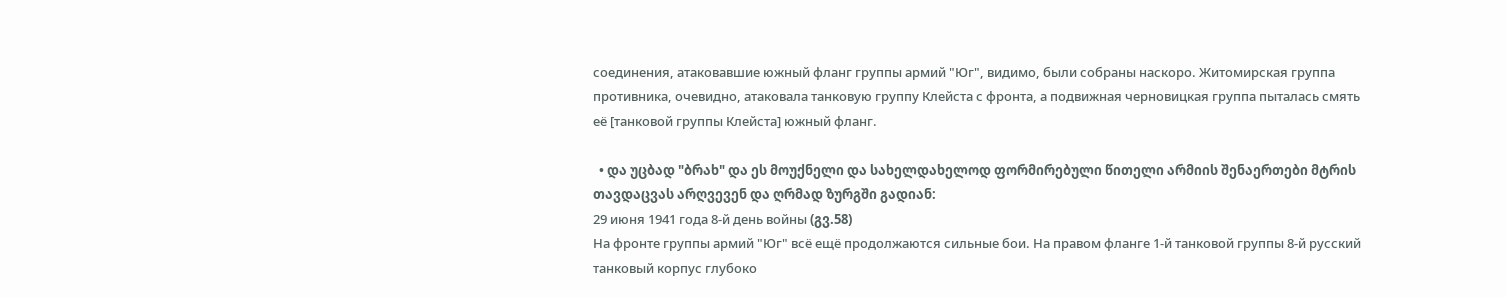соединения, атаковавшие южный фланг группы армий "Юг", видимо, были собраны наскоро. Житомирская группа противника, очевидно, атаковала танковую группу Клейста с фронта, а подвижная черновицкая группа пыталась смять её [танковой группы Клейста] южный фланг.

  • და უცბად "ბრახ" და ეს მოუქნელი და სახელდახელოდ ფორმირებული წითელი არმიის შენაერთები მტრის თავდაცვას არღვევენ და ღრმად ზურგში გადიან:
29 июня 1941 года 8-й день войны (გვ.58)
На фронте группы армий "Юг" всё ещё продолжаются сильные бои. На правом фланге 1-й танковой группы 8-й русский танковый корпус глубоко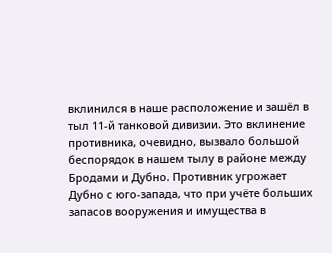вклинился в наше расположение и зашёл в тыл 11-й танковой дивизии. Это вклинение противника, очевидно, вызвало большой беспорядок в нашем тылу в районе между Бродами и Дубно. Противник угрожает Дубно с юго-запада, что при учёте больших запасов вооружения и имущества в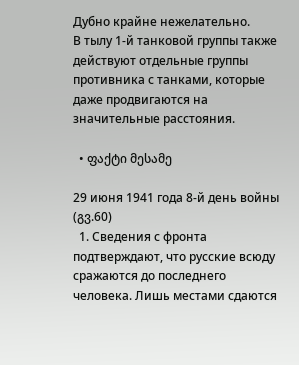Дубно крайне нежелательно.
В тылу 1-й танковой группы также действуют отдельные группы противника с танками, которые даже продвигаются на значительные расстояния.

  • ფაქტი მესამე

29 июня 1941 года 8-й день войны (გვ.60)
  1. Сведения с фронта подтверждают, что русские всюду сражаются до последнего человека. Лишь местами сдаются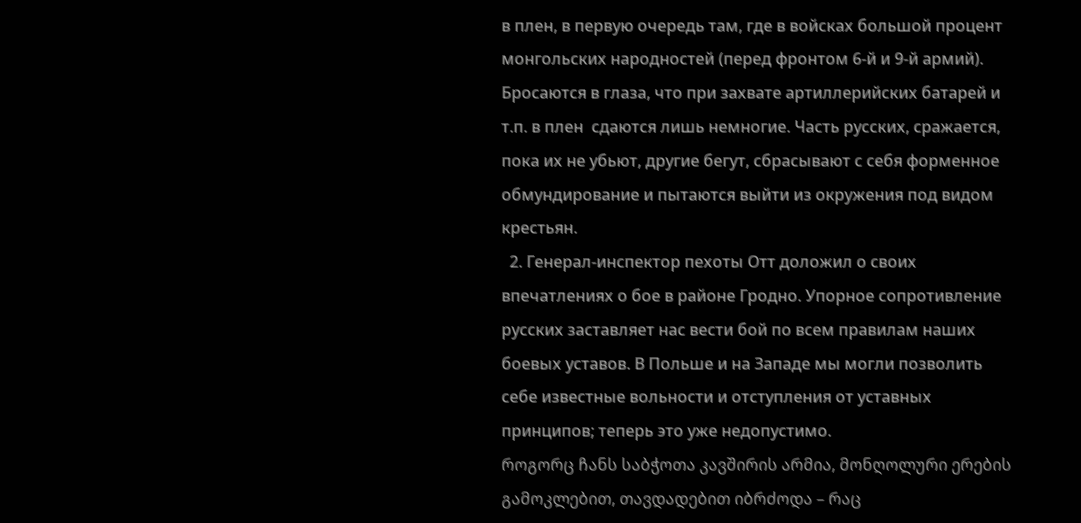в плен, в первую очередь там, где в войсках большой процент монгольских народностей (перед фронтом 6-й и 9-й армий). Бросаются в глаза, что при захвате артиллерийских батарей и т.п. в плен  сдаются лишь немногие. Часть русских, сражается, пока их не убьют, другие бегут, сбрасывают с себя форменное обмундирование и пытаются выйти из окружения под видом крестьян.
  2. Генерал-инспектор пехоты Отт доложил о своих впечатлениях о бое в районе Гродно. Упорное сопротивление русских заставляет нас вести бой по всем правилам наших боевых уставов. В Польше и на Западе мы могли позволить себе известные вольности и отступления от уставных принципов; теперь это уже недопустимо.
როგორც ჩანს საბჭოთა კავშირის არმია, მონღოლური ერების გამოკლებით, თავდადებით იბრძოდა – რაც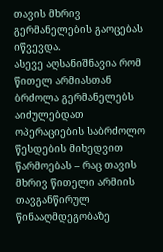თავის მხრივ გერმანელების გაოცებას იწვევდა.
ასევე აღსანიშნავია რომ წითელ არმიასთან ბრძოლა გერმანელებს აიძულებდათ ოპერაციების საბრძოლო წესდების მიხედვით წარმოებას – რაც თავის მხრივ წითელი არმიის თავგანწირულ წინააღმდეგობაზე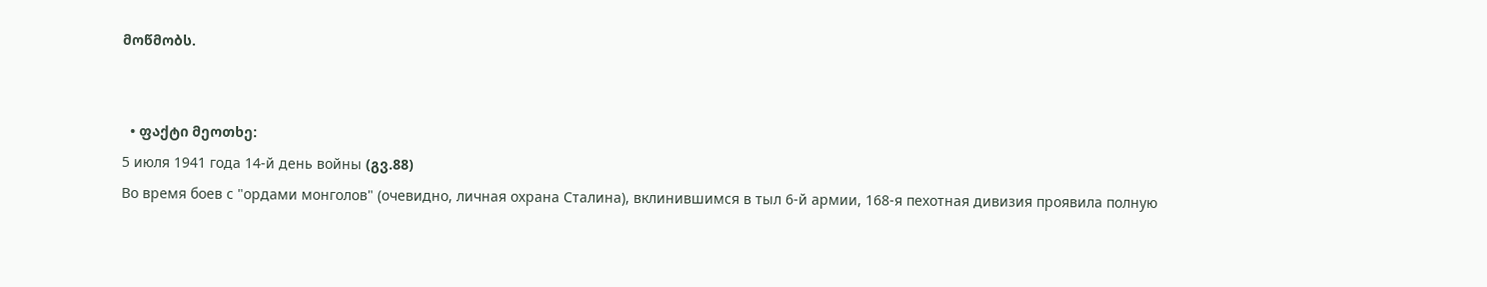მოწმობს.


  • ფაქტი მეოთხე:
5 июля 1941 года 14-й день войны (გვ.88)
Во время боев с "ордами монголов" (очевидно, личная охрана Сталина), вклинившимся в тыл 6-й армии, 168-я пехотная дивизия проявила полную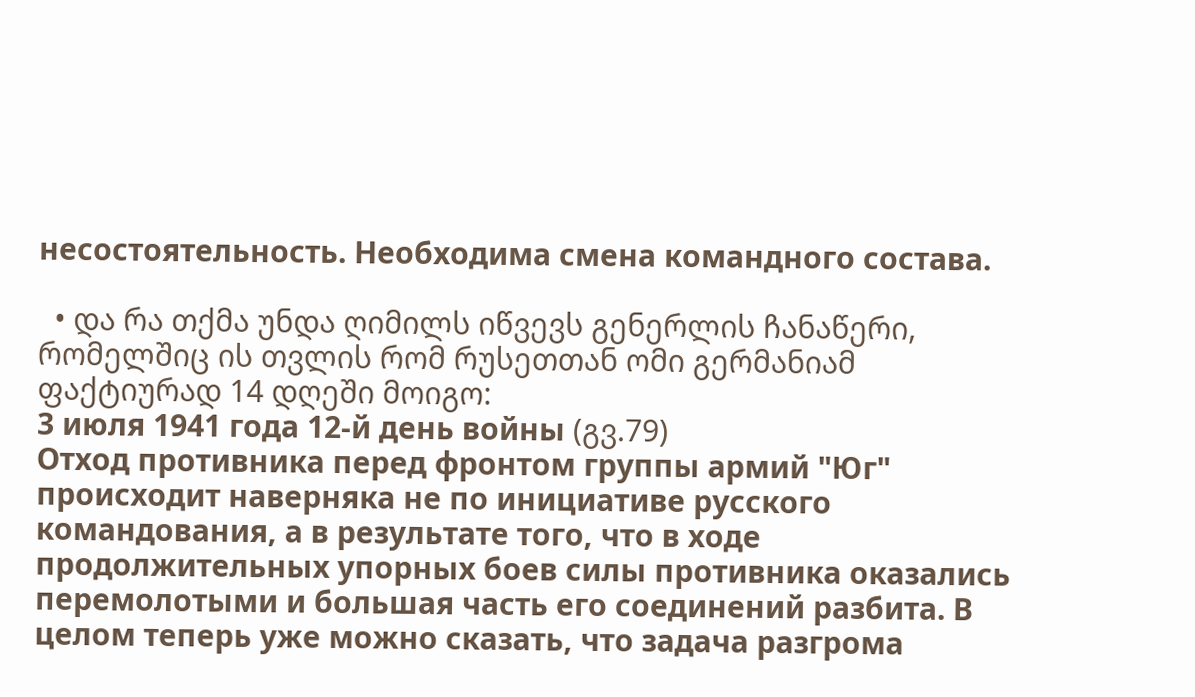несостоятельность. Необходима смена командного состава.

  • და რა თქმა უნდა ღიმილს იწვევს გენერლის ჩანაწერი, რომელშიც ის თვლის რომ რუსეთთან ომი გერმანიამ ფაქტიურად 14 დღეში მოიგო:
3 июля 1941 года 12-й день войны (გვ.79)
Отход противника перед фронтом группы армий "Юг" происходит наверняка не по инициативе русского командования, а в результате того, что в ходе продолжительных упорных боев силы противника оказались перемолотыми и большая часть его соединений разбита. В целом теперь уже можно сказать, что задача разгрома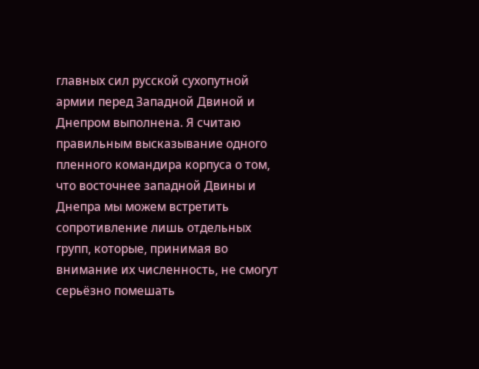главных сил русской сухопутной армии перед Западной Двиной и Днепром выполнена. Я считаю правильным высказывание одного пленного командира корпуса о том, что восточнее западной Двины и Днепра мы можем встретить сопротивление лишь отдельных групп, которые, принимая во внимание их численность, не смогут серьёзно помешать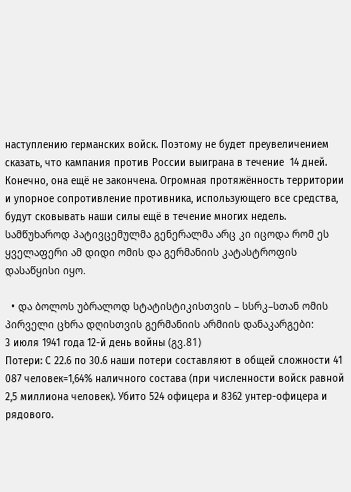наступлению германских войск. Поэтому не будет преувеличением сказать, что кампания против России выиграна в течение  14 дней. Конечно, она ещё не закончена. Огромная протяжённость территории и упорное сопротивление противника, использующего все средства, будут сковывать наши силы ещё в течение многих недель.
სამწუხაროდ პატივცემულმა გენერალმა არც კი იცოდა რომ ეს ყველაფერი ამ დიდი ომის და გერმანიის კატასტროფის დასაწყისი იყო.

  • და ბოლოს უბრალოდ სტატისტიკისთვის – სსრკ–სთან ომის პირველი ცხრა დღისთვის გერმანიის არმიის დანაკარგები:
3 июля 1941 года 12-й день войны (გვ.81)
Потери: С 22.6 по 30.6 наши потери составляют в общей сложности 41 087 человек=1,64% наличного состава (при численности войск равной 2,5 миллиона человек). Убито 524 офицера и 8362 унтер-офицера и рядового.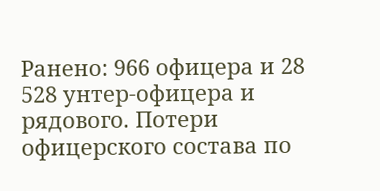Ранено: 966 офицера и 28 528 унтер-офицера и рядового. Потери офицерского состава по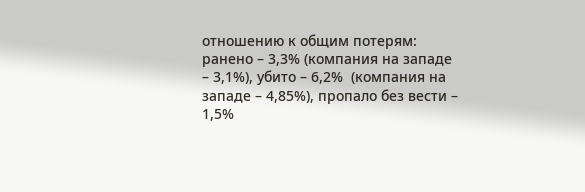отношению к общим потерям: ранено – 3,3% (компания на западе – 3,1%), убито – 6,2%  (компания на западе – 4,85%), пропало без вести – 1,5%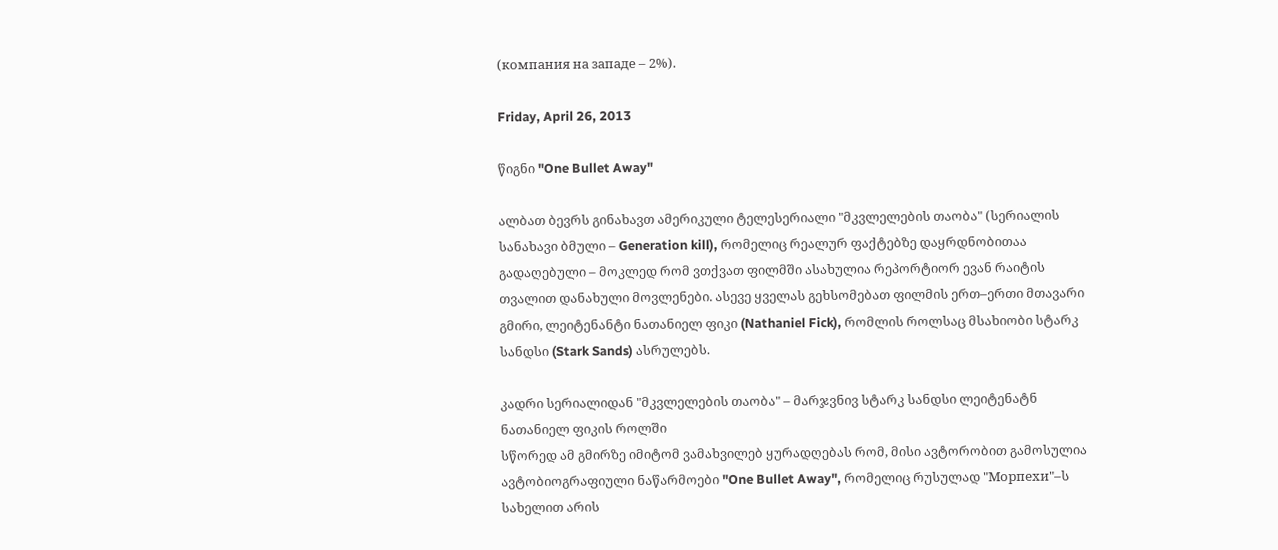(компания на западе – 2%).

Friday, April 26, 2013

წიგნი "One Bullet Away"

ალბათ ბევრს გინახავთ ამერიკული ტელესერიალი "მკვლელების თაობა" (სერიალის სანახავი ბმული – Generation kill), რომელიც რეალურ ფაქტებზე დაყრდნობითაა გადაღებული – მოკლედ რომ ვთქვათ ფილმში ასახულია რეპორტიორ ევან რაიტის თვალით დანახული მოვლენები. ასევე ყველას გეხსომებათ ფილმის ერთ–ერთი მთავარი გმირი, ლეიტენანტი ნათანიელ ფიკი (Nathaniel Fick), რომლის როლსაც მსახიობი სტარკ სანდსი (Stark Sands) ასრულებს.

კადრი სერიალიდან "მკვლელების თაობა" – მარჯვნივ სტარკ სანდსი ლეიტენატნ ნათანიელ ფიკის როლში
სწორედ ამ გმირზე იმიტომ ვამახვილებ ყურადღებას რომ, მისი ავტორობით გამოსულია ავტობიოგრაფიული ნაწარმოები "One Bullet Away", რომელიც რუსულად "Морпехи"–ს სახელით არის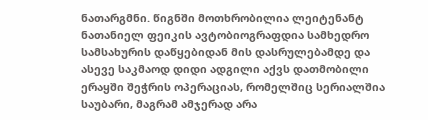ნათარგმნი. წიგნში მოთხრობილია ლეიტენანტ ნათანიელ ფეიკის ავტობიოგრაფდია სამხედრო სამსახურის დაწყებიდან მის დასრულებამდე და ასევე საკმაოდ დიდი ადგილი აქვს დათმობილი ერაყში შეჭრის ოპერაციას, რომელშიც სერიალშია საუბარი, მაგრამ ამჯერად არა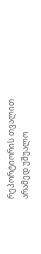რეპორტიორის თვალით არამედ უშუალო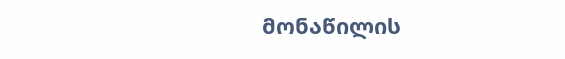მონაწილის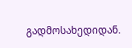გადმოსახედიდან.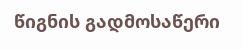წიგნის გადმოსაწერი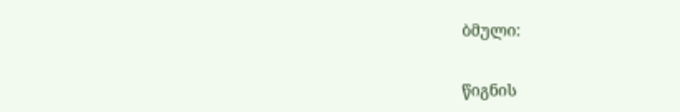ბმული:

წიგნის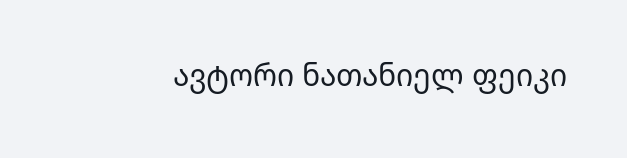ავტორი ნათანიელ ფეიკი